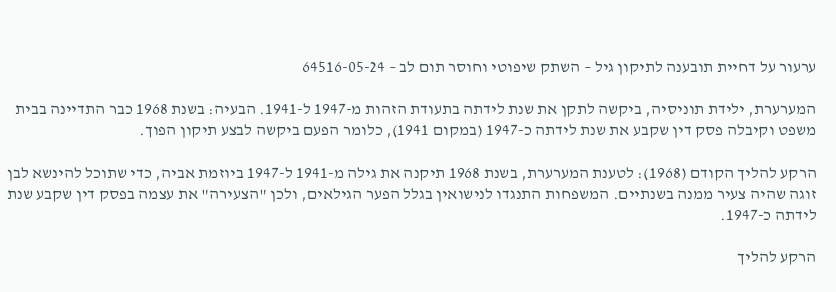ערעור על דחיית תובענה לתיקון גיל – השתק שיפוטי וחוסר תום לב – 64516-05-24

המערערת, ילידת תוניסיה, ביקשה לתקן את שנת לידתה בתעודת הזהות מ-1947 ל-1941. הבעיה: בשנת 1968 כבר התדיינה בבית משפט וקיבלה פסק דין שקבע את שנת לידתה כ-1947 (במקום 1941), כלומר הפעם ביקשה לבצע תיקון הפוך.

הרקע להליך הקודם (1968): לטענת המערערת, בשנת 1968 תיקנה את גילה מ-1941 ל-1947 ביוזמת אביה, כדי שתוכל להינשא לבן זוגה שהיה צעיר ממנה בשנתיים. המשפחות התנגדו לנישואין בגלל הפער הגילאים, ולכן "הצעירה" את עצמה בפסק דין שקבע שנת לידתה כ-1947.

הרקע להליך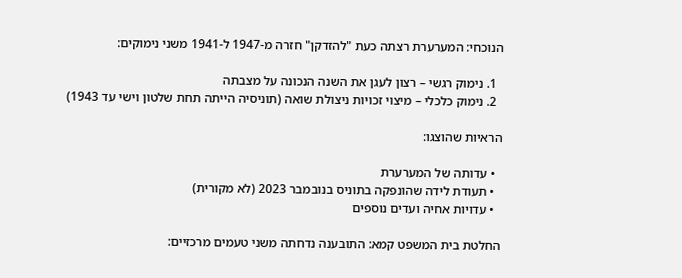הנוכחי: המערערת רצתה כעת "להזדקן" חזרה מ-1947 ל-1941 משני נימוקים:

  1. נימוק רגשי – רצון לעגן את השנה הנכונה על מצבתה
  2. נימוק כלכלי – מיצוי זכויות ניצולת שואה (תוניסיה הייתה תחת שלטון וישי עד 1943)

הראיות שהוצגו:

  • עדותה של המערערת
  • תעודת לידה שהונפקה בתוניס בנובמבר 2023 (לא מקורית)
  • עדויות אחיה ועדים נוספים

החלטת בית המשפט קמא: התובענה נדחתה משני טעמים מרכזיים: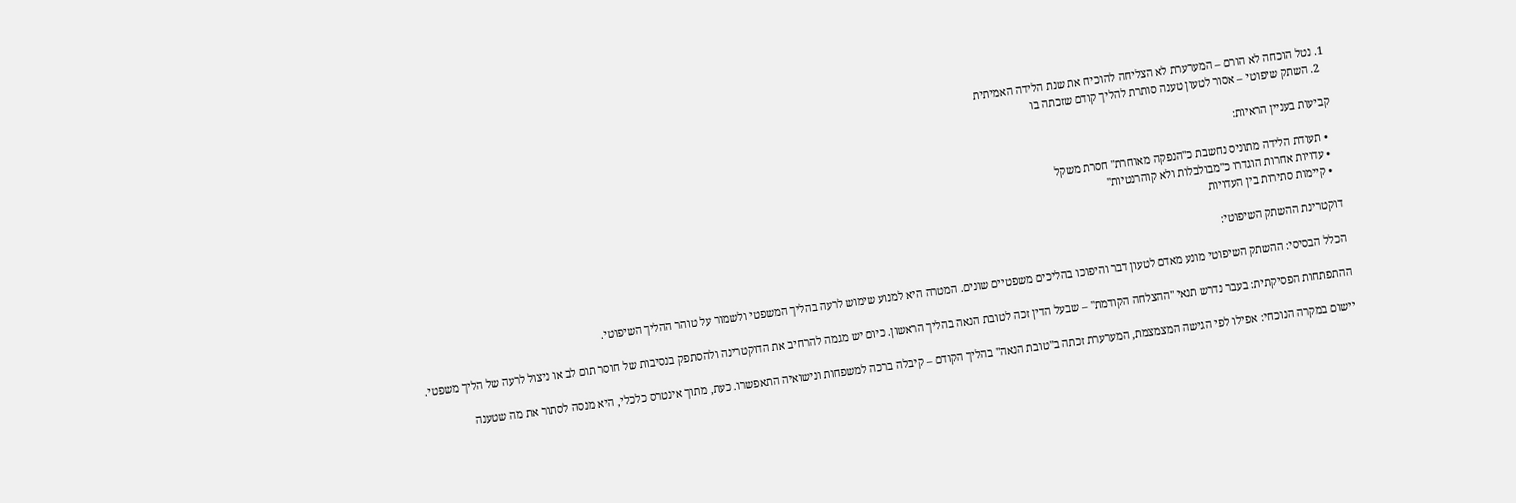1. נטל הוכחה לא הורם – המערערת לא הצליחה להוכיח את שנת הלידה האמיתית
  2. השתק שיפוטי – אסור לטעון טענה סותרת להליך קודם שזכתה בו

קביעות בעניין הראיות:

  • תעודת הלידה מתוניס נחשבת כ"הנפקה מאוחרת" חסרת משקל
  • עדויות אחרות הוגדרו כ"מבולבלות ולא קוהרנטיות"
  • קיימות סתירות בין העדויות

דוקטרינת ההשתק השיפוטי:

הכלל הבסיסי: ההשתק השיפוטי מונע מאדם לטעון דבר והיפוכו בהליכים משפטיים שונים. המטרה היא למנוע שימוש לרעה בהליך המשפטי ולשמור על טוהר ההליך השיפוטי.

ההתפתחות הפסיקתית: בעבר נדרש תנאי "ההצלחה הקודמת" – שבעל הדין זכה לטובת הנאה בהליך הראשון. כיום יש מגמה להרחיב את הדוקטרינה ולהסתפק בנסיבות של חוסר תום לב או ניצול לרעה של הליך משפטי.

יישום במקרה הנוכחי: אפילו לפי הגישה המצמצמת, המערערת זכתה ב"טובת הנאה" בהליך הקודם – קיבלה ברכה למשפחות ונישואיה התאפשרו. כעת, מתוך אינטרס כלכלי, היא מנסה לסתור את מה שטענה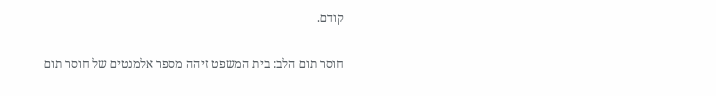קודם.

חוסר תום הלב: בית המשפט זיהה מספר אלמנטים של חוסר תום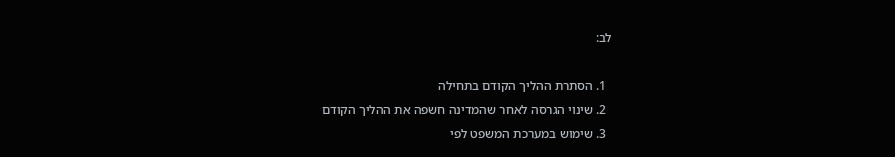לב:

  1. הסתרת ההליך הקודם בתחילה
  2. שינוי הגרסה לאחר שהמדינה חשפה את ההליך הקודם
  3. שימוש במערכת המשפט לפי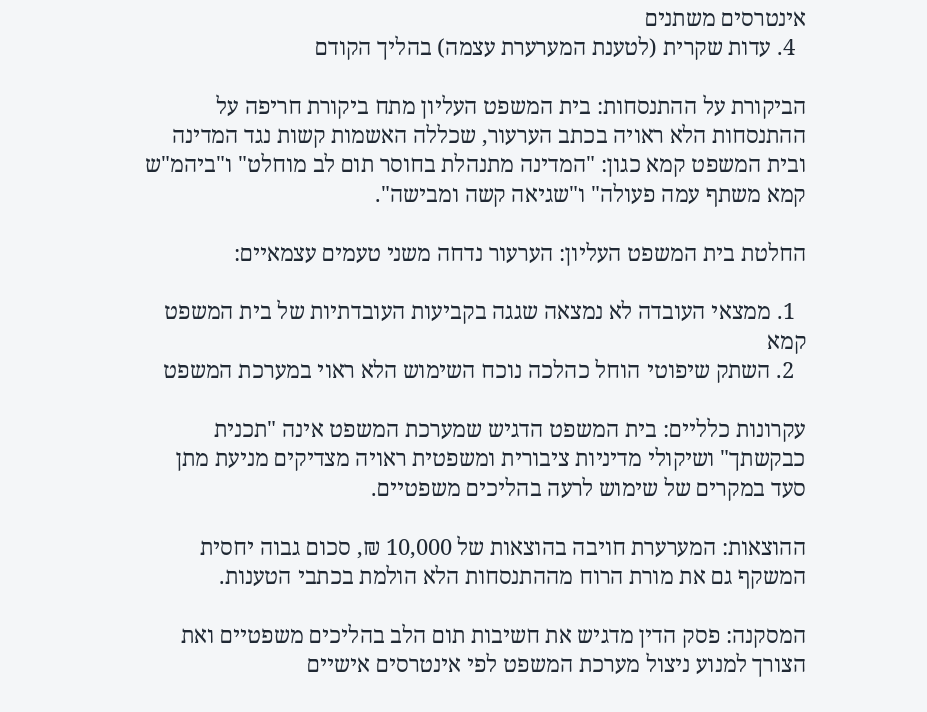אינטרסים משתנים
  4. עדות שקרית (לטענת המערערת עצמה) בהליך הקודם

הביקורת על ההתנסחות: בית המשפט העליון מתח ביקורת חריפה על ההתנסחות הלא ראויה בכתב הערעור, שכללה האשמות קשות נגד המדינה ובית המשפט קמא כגון: "המדינה מתנהלת בחוסר תום לב מוחלט" ו"ביהמ"ש קמא משתף עמה פעולה" ו"שגיאה קשה ומבישה".

החלטת בית המשפט העליון: הערעור נדחה משני טעמים עצמאיים:

  1. ממצאי העובדה לא נמצאה שגגה בקביעות העובדתיות של בית המשפט קמא
  2. השתק שיפוטי הוחל כהלכה נוכח השימוש הלא ראוי במערכת המשפט

עקרונות כלליים: בית המשפט הדגיש שמערכת המשפט אינה "תכנית כבקשתך" ושיקולי מדיניות ציבורית ומשפטית ראויה מצדיקים מניעת מתן סעד במקרים של שימוש לרעה בהליכים משפטיים.

ההוצאות: המערערת חויבה בהוצאות של 10,000 ₪, סכום גבוה יחסית המשקף גם את מורת הרוח מההתנסחות הלא הולמת בכתבי הטענות.

המסקנה: פסק הדין מדגיש את חשיבות תום הלב בהליכים משפטיים ואת הצורך למנוע ניצול מערכת המשפט לפי אינטרסים אישיים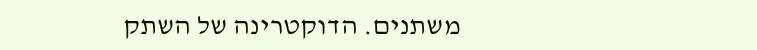משתנים. הדוקטרינה של השתק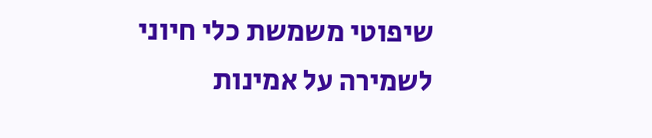שיפוטי משמשת כלי חיוני לשמירה על אמינות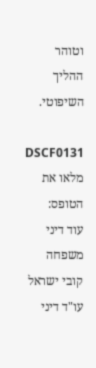וטוהר ההליך השיפוטי.

DSCF0131
מלאו את הטופס:
עוד דיני משפחה קובי ישראל
עו"ד דיני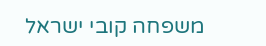משפחה קובי ישראל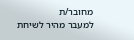מחובר/ת
למעבר מהיר לשיחת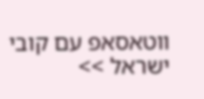ווטאסאפ עם קובי ישראל >>